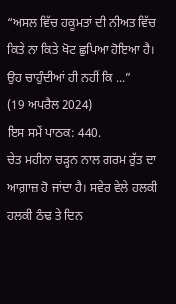“ਅਸਲ ਵਿੱਚ ਹਕੂਮਤਾਂ ਦੀ ਨੀਅਤ ਵਿੱਚ ਕਿਤੇ ਨਾ ਕਿਤੇ ਖੋਟ ਛੁਪਿਆ ਹੋਇਆ ਹੈ। ਉਹ ਚਾਹੁੰਦੀਆਂ ਹੀ ਨਹੀਂ ਕਿ ...”
(19 ਅਪਰੈਲ 2024)
ਇਸ ਸਮੇਂ ਪਾਠਕ: 440.
ਚੇਤ ਮਹੀਨਾ ਚੜ੍ਹਨ ਨਾਲ ਗਰਮ ਰੁੱਤ ਦਾ ਆਗ਼ਾਜ਼ ਹੋ ਜਾਂਦਾ ਹੈ। ਸਵੇਰ ਵੇਲੇ ਹਲਕੀ ਹਲਕੀ ਠੰਢ ਤੇ ਦਿਨ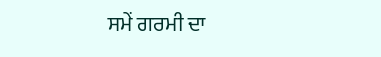ਸਮੇਂ ਗਰਮੀ ਦਾ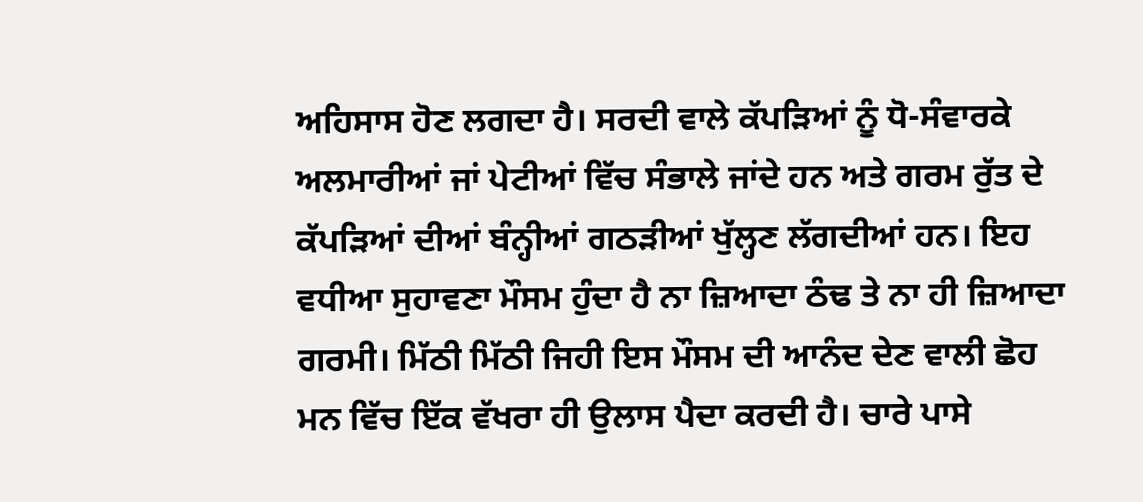ਅਹਿਸਾਸ ਹੋਣ ਲਗਦਾ ਹੈ। ਸਰਦੀ ਵਾਲੇ ਕੱਪੜਿਆਂ ਨੂੰ ਧੋ-ਸੰਵਾਰਕੇ ਅਲਮਾਰੀਆਂ ਜਾਂ ਪੇਟੀਆਂ ਵਿੱਚ ਸੰਭਾਲੇ ਜਾਂਦੇ ਹਨ ਅਤੇ ਗਰਮ ਰੁੱਤ ਦੇ ਕੱਪੜਿਆਂ ਦੀਆਂ ਬੰਨ੍ਹੀਆਂ ਗਠੜੀਆਂ ਖੁੱਲ੍ਹਣ ਲੱਗਦੀਆਂ ਹਨ। ਇਹ ਵਧੀਆ ਸੁਹਾਵਣਾ ਮੌਸਮ ਹੁੰਦਾ ਹੈ ਨਾ ਜ਼ਿਆਦਾ ਠੰਢ ਤੇ ਨਾ ਹੀ ਜ਼ਿਆਦਾ ਗਰਮੀ। ਮਿੱਠੀ ਮਿੱਠੀ ਜਿਹੀ ਇਸ ਮੌਸਮ ਦੀ ਆਨੰਦ ਦੇਣ ਵਾਲੀ ਛੋਹ ਮਨ ਵਿੱਚ ਇੱਕ ਵੱਖਰਾ ਹੀ ਉਲਾਸ ਪੈਦਾ ਕਰਦੀ ਹੈ। ਚਾਰੇ ਪਾਸੇ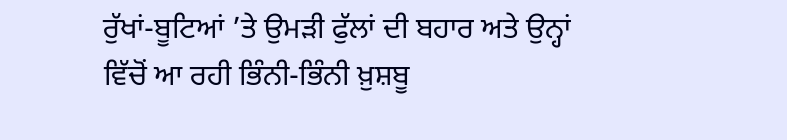ਰੁੱਖਾਂ-ਬੂਟਿਆਂ ’ਤੇ ਉਮੜੀ ਫੁੱਲਾਂ ਦੀ ਬਹਾਰ ਅਤੇ ਉਨ੍ਹਾਂ ਵਿੱਚੋਂ ਆ ਰਹੀ ਭਿੰਨੀ-ਭਿੰਨੀ ਖ਼ੁਸ਼ਬੂ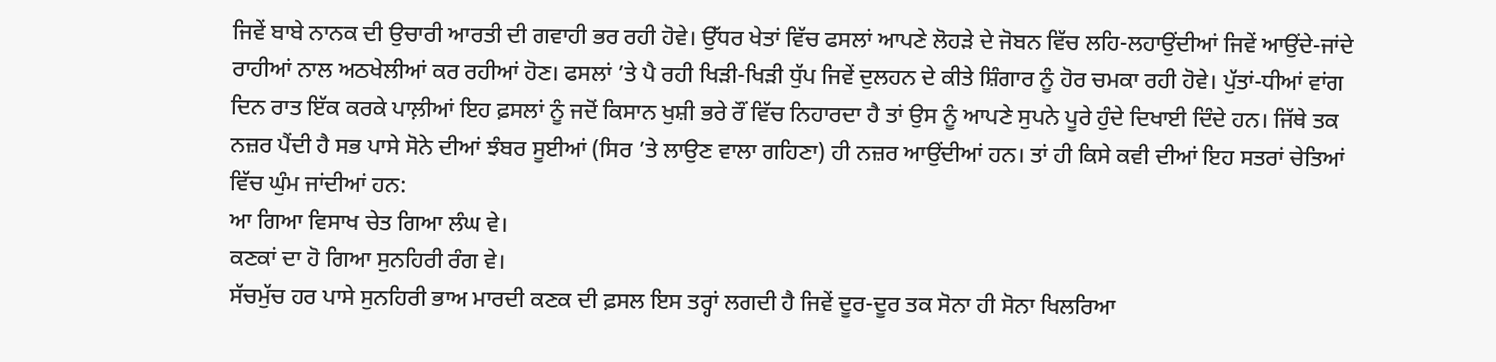ਜਿਵੇਂ ਬਾਬੇ ਨਾਨਕ ਦੀ ਉਚਾਰੀ ਆਰਤੀ ਦੀ ਗਵਾਹੀ ਭਰ ਰਹੀ ਹੋਵੇ। ਉੱਧਰ ਖੇਤਾਂ ਵਿੱਚ ਫਸਲਾਂ ਆਪਣੇ ਲੋਹੜੇ ਦੇ ਜੋਬਨ ਵਿੱਚ ਲਹਿ-ਲਹਾਉਂਦੀਆਂ ਜਿਵੇਂ ਆਉਂਦੇ-ਜਾਂਦੇ ਰਾਹੀਆਂ ਨਾਲ ਅਠਖੇਲੀਆਂ ਕਰ ਰਹੀਆਂ ਹੋਣ। ਫਸਲਾਂ ’ਤੇ ਪੈ ਰਹੀ ਖਿੜੀ-ਖਿੜੀ ਧੁੱਪ ਜਿਵੇਂ ਦੁਲਹਨ ਦੇ ਕੀਤੇ ਸ਼ਿੰਗਾਰ ਨੂੰ ਹੋਰ ਚਮਕਾ ਰਹੀ ਹੋਵੇ। ਪੁੱਤਾਂ-ਧੀਆਂ ਵਾਂਗ ਦਿਨ ਰਾਤ ਇੱਕ ਕਰਕੇ ਪਾਲ਼ੀਆਂ ਇਹ ਫ਼ਸਲਾਂ ਨੂੰ ਜਦੋਂ ਕਿਸਾਨ ਖੁਸ਼ੀ ਭਰੇ ਰੌਂ ਵਿੱਚ ਨਿਹਾਰਦਾ ਹੈ ਤਾਂ ਉਸ ਨੂੰ ਆਪਣੇ ਸੁਪਨੇ ਪੂਰੇ ਹੁੰਦੇ ਦਿਖਾਈ ਦਿੰਦੇ ਹਨ। ਜਿੱਥੇ ਤਕ ਨਜ਼ਰ ਪੈਂਦੀ ਹੈ ਸਭ ਪਾਸੇ ਸੋਨੇ ਦੀਆਂ ਝੰਬਰ ਸੂਈਆਂ (ਸਿਰ ’ਤੇ ਲਾਉਣ ਵਾਲਾ ਗਹਿਣਾ) ਹੀ ਨਜ਼ਰ ਆਉਂਦੀਆਂ ਹਨ। ਤਾਂ ਹੀ ਕਿਸੇ ਕਵੀ ਦੀਆਂ ਇਹ ਸਤਰਾਂ ਚੇਤਿਆਂ ਵਿੱਚ ਘੁੰਮ ਜਾਂਦੀਆਂ ਹਨ:
ਆ ਗਿਆ ਵਿਸਾਖ ਚੇਤ ਗਿਆ ਲੰਘ ਵੇ।
ਕਣਕਾਂ ਦਾ ਹੋ ਗਿਆ ਸੁਨਹਿਰੀ ਰੰਗ ਵੇ।
ਸੱਚਮੁੱਚ ਹਰ ਪਾਸੇ ਸੁਨਹਿਰੀ ਭਾਅ ਮਾਰਦੀ ਕਣਕ ਦੀ ਫ਼ਸਲ ਇਸ ਤਰ੍ਹਾਂ ਲਗਦੀ ਹੈ ਜਿਵੇਂ ਦੂਰ-ਦੂਰ ਤਕ ਸੋਨਾ ਹੀ ਸੋਨਾ ਖਿਲਰਿਆ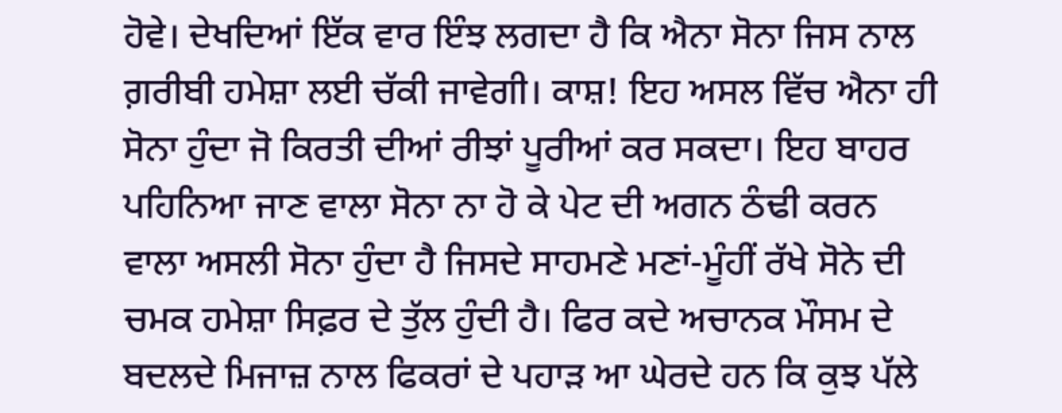ਹੋਵੇ। ਦੇਖਦਿਆਂ ਇੱਕ ਵਾਰ ਇੰਝ ਲਗਦਾ ਹੈ ਕਿ ਐਨਾ ਸੋਨਾ ਜਿਸ ਨਾਲ ਗ਼ਰੀਬੀ ਹਮੇਸ਼ਾ ਲਈ ਚੱਕੀ ਜਾਵੇਗੀ। ਕਾਸ਼! ਇਹ ਅਸਲ ਵਿੱਚ ਐਨਾ ਹੀ ਸੋਨਾ ਹੁੰਦਾ ਜੋ ਕਿਰਤੀ ਦੀਆਂ ਰੀਝਾਂ ਪੂਰੀਆਂ ਕਰ ਸਕਦਾ। ਇਹ ਬਾਹਰ ਪਹਿਨਿਆ ਜਾਣ ਵਾਲਾ ਸੋਨਾ ਨਾ ਹੋ ਕੇ ਪੇਟ ਦੀ ਅਗਨ ਠੰਢੀ ਕਰਨ ਵਾਲਾ ਅਸਲੀ ਸੋਨਾ ਹੁੰਦਾ ਹੈ ਜਿਸਦੇ ਸਾਹਮਣੇ ਮਣਾਂ-ਮੂੰਹੀਂ ਰੱਖੇ ਸੋਨੇ ਦੀ ਚਮਕ ਹਮੇਸ਼ਾ ਸਿਫ਼ਰ ਦੇ ਤੁੱਲ ਹੁੰਦੀ ਹੈ। ਫਿਰ ਕਦੇ ਅਚਾਨਕ ਮੌਸਮ ਦੇ ਬਦਲਦੇ ਮਿਜਾਜ਼ ਨਾਲ ਫਿਕਰਾਂ ਦੇ ਪਹਾੜ ਆ ਘੇਰਦੇ ਹਨ ਕਿ ਕੁਝ ਪੱਲੇ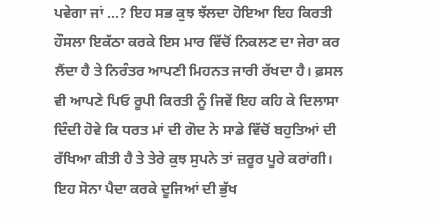ਪਵੇਗਾ ਜਾਂ …? ਇਹ ਸਭ ਕੁਝ ਝੱਲਦਾ ਹੋਇਆ ਇਹ ਕਿਰਤੀ ਹੌਸਲਾ ਇਕੱਠਾ ਕਰਕੇ ਇਸ ਮਾਰ ਵਿੱਚੋਂ ਨਿਕਲਣ ਦਾ ਜੇਰਾ ਕਰ ਲੈਂਦਾ ਹੈ ਤੇ ਨਿਰੰਤਰ ਆਪਣੀ ਮਿਹਨਤ ਜਾਰੀ ਰੱਖਦਾ ਹੈ। ਫ਼ਸਲ ਵੀ ਆਪਣੇ ਪਿਓ ਰੂਪੀ ਕਿਰਤੀ ਨੂੰ ਜਿਵੇਂ ਇਹ ਕਹਿ ਕੇ ਦਿਲਾਸਾ ਦਿੰਦੀ ਹੋਵੇ ਕਿ ਧਰਤ ਮਾਂ ਦੀ ਗੋਦ ਨੇ ਸਾਡੇ ਵਿੱਚੋਂ ਬਹੁਤਿਆਂ ਦੀ ਰੱਖਿਆ ਕੀਤੀ ਹੈ ਤੇ ਤੇਰੇ ਕੁਝ ਸੁਪਨੇ ਤਾਂ ਜ਼ਰੂਰ ਪੂਰੇ ਕਰਾਂਗੀ।
ਇਹ ਸੋਨਾ ਪੈਦਾ ਕਰਕੇ ਦੂਜਿਆਂ ਦੀ ਭੁੱਖ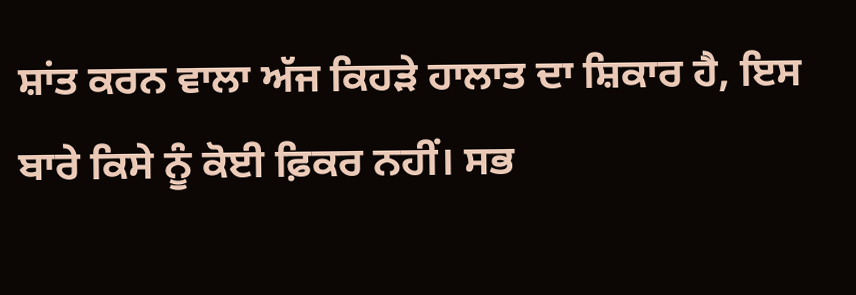ਸ਼ਾਂਤ ਕਰਨ ਵਾਲਾ ਅੱਜ ਕਿਹੜੇ ਹਾਲਾਤ ਦਾ ਸ਼ਿਕਾਰ ਹੈ, ਇਸ ਬਾਰੇ ਕਿਸੇ ਨੂੰ ਕੋਈ ਫ਼ਿਕਰ ਨਹੀਂ। ਸਭ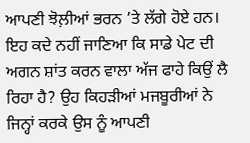ਆਪਣੀ ਝੋਲ਼ੀਆਂ ਭਰਨ ’ਤੇ ਲੱਗੇ ਹੋਏ ਹਨ। ਇਹ ਕਦੇ ਨਹੀਂ ਜਾਣਿਆ ਕਿ ਸਾਡੇ ਪੇਟ ਦੀ ਅਗਨ ਸ਼ਾਂਤ ਕਰਨ ਵਾਲਾ ਅੱਜ ਫਾਹੇ ਕਿਉਂ ਲੈ ਰਿਹਾ ਹੈ? ਉਹ ਕਿਹੜੀਆਂ ਮਜਬੂਰੀਆਂ ਨੇ ਜਿਨ੍ਹਾਂ ਕਰਕੇ ਉਸ ਨੂੰ ਆਪਣੀ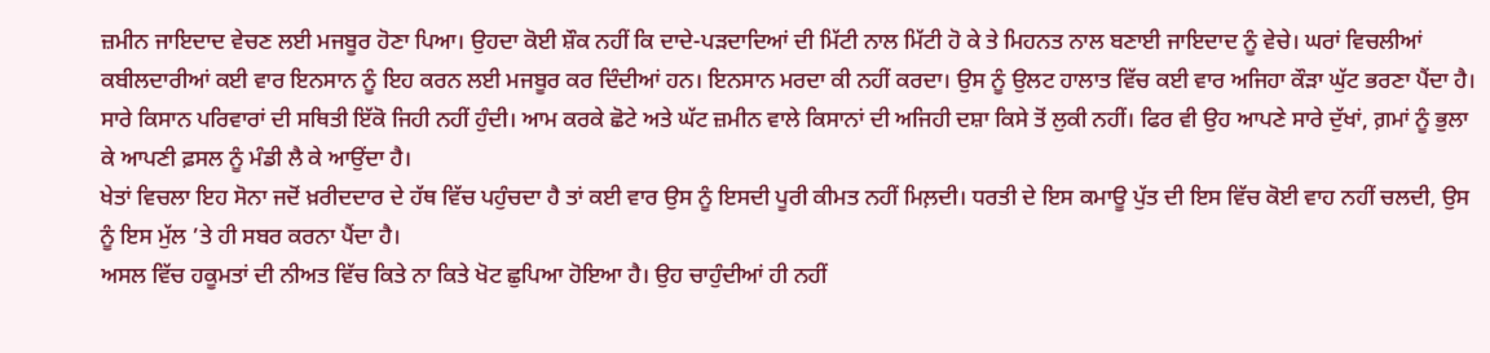ਜ਼ਮੀਨ ਜਾਇਦਾਦ ਵੇਚਣ ਲਈ ਮਜਬੂਰ ਹੋਣਾ ਪਿਆ। ਉਹਦਾ ਕੋਈ ਸ਼ੌਕ ਨਹੀਂ ਕਿ ਦਾਦੇ-ਪੜਦਾਦਿਆਂ ਦੀ ਮਿੱਟੀ ਨਾਲ ਮਿੱਟੀ ਹੋ ਕੇ ਤੇ ਮਿਹਨਤ ਨਾਲ ਬਣਾਈ ਜਾਇਦਾਦ ਨੂੰ ਵੇਚੇ। ਘਰਾਂ ਵਿਚਲੀਆਂ ਕਬੀਲਦਾਰੀਆਂ ਕਈ ਵਾਰ ਇਨਸਾਨ ਨੂੰ ਇਹ ਕਰਨ ਲਈ ਮਜਬੂਰ ਕਰ ਦਿੰਦੀਆਂ ਹਨ। ਇਨਸਾਨ ਮਰਦਾ ਕੀ ਨਹੀਂ ਕਰਦਾ। ਉਸ ਨੂੰ ਉਲਟ ਹਾਲਾਤ ਵਿੱਚ ਕਈ ਵਾਰ ਅਜਿਹਾ ਕੌੜਾ ਘੁੱਟ ਭਰਣਾ ਪੈਂਦਾ ਹੈ। ਸਾਰੇ ਕਿਸਾਨ ਪਰਿਵਾਰਾਂ ਦੀ ਸਥਿਤੀ ਇੱਕੋ ਜਿਹੀ ਨਹੀਂ ਹੁੰਦੀ। ਆਮ ਕਰਕੇ ਛੋਟੇ ਅਤੇ ਘੱਟ ਜ਼ਮੀਨ ਵਾਲੇ ਕਿਸਾਨਾਂ ਦੀ ਅਜਿਹੀ ਦਸ਼ਾ ਕਿਸੇ ਤੋਂ ਲੁਕੀ ਨਹੀਂ। ਫਿਰ ਵੀ ਉਹ ਆਪਣੇ ਸਾਰੇ ਦੁੱਖਾਂ, ਗ਼ਮਾਂ ਨੂੰ ਭੁਲਾ ਕੇ ਆਪਣੀ ਫ਼ਸਲ ਨੂੰ ਮੰਡੀ ਲੈ ਕੇ ਆਉਂਦਾ ਹੈ।
ਖੇਤਾਂ ਵਿਚਲਾ ਇਹ ਸੋਨਾ ਜਦੋਂ ਖ਼ਰੀਦਦਾਰ ਦੇ ਹੱਥ ਵਿੱਚ ਪਹੁੰਚਦਾ ਹੈ ਤਾਂ ਕਈ ਵਾਰ ਉਸ ਨੂੰ ਇਸਦੀ ਪੂਰੀ ਕੀਮਤ ਨਹੀਂ ਮਿਲ਼ਦੀ। ਧਰਤੀ ਦੇ ਇਸ ਕਮਾਊ ਪੁੱਤ ਦੀ ਇਸ ਵਿੱਚ ਕੋਈ ਵਾਹ ਨਹੀਂ ਚਲਦੀ, ਉਸ ਨੂੰ ਇਸ ਮੁੱਲ ’ਤੇ ਹੀ ਸਬਰ ਕਰਨਾ ਪੈਂਦਾ ਹੈ।
ਅਸਲ ਵਿੱਚ ਹਕੂਮਤਾਂ ਦੀ ਨੀਅਤ ਵਿੱਚ ਕਿਤੇ ਨਾ ਕਿਤੇ ਖੋਟ ਛੁਪਿਆ ਹੋਇਆ ਹੈ। ਉਹ ਚਾਹੁੰਦੀਆਂ ਹੀ ਨਹੀਂ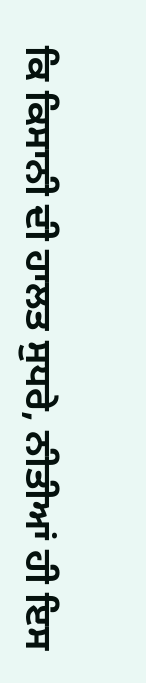ਕਿ ਕਿਸਾਨੀ ਦੀ ਹਾਲਤ ਸੁਧਰੇ, ਨੀਤੀਆਂ ਹੀ ਇਸ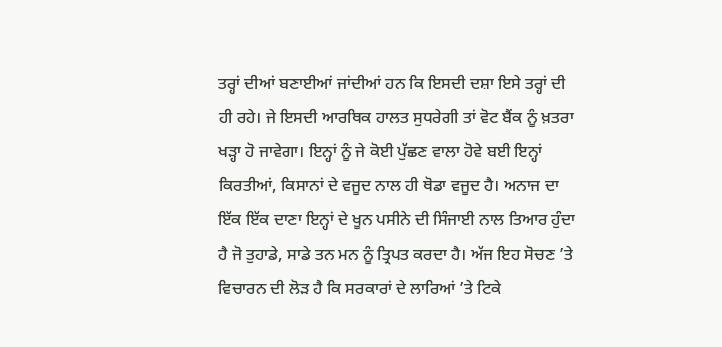ਤਰ੍ਹਾਂ ਦੀਆਂ ਬਣਾਈਆਂ ਜਾਂਦੀਆਂ ਹਨ ਕਿ ਇਸਦੀ ਦਸ਼ਾ ਇਸੇ ਤਰ੍ਹਾਂ ਦੀ ਹੀ ਰਹੇ। ਜੇ ਇਸਦੀ ਆਰਥਿਕ ਹਾਲਤ ਸੁਧਰੇਗੀ ਤਾਂ ਵੋਟ ਬੈਂਕ ਨੂੰ ਖ਼ਤਰਾ ਖੜ੍ਹਾ ਹੋ ਜਾਵੇਗਾ। ਇਨ੍ਹਾਂ ਨੂੰ ਜੇ ਕੋਈ ਪੁੱਛਣ ਵਾਲਾ ਹੋਵੇ ਬਈ ਇਨ੍ਹਾਂ ਕਿਰਤੀਆਂ, ਕਿਸਾਨਾਂ ਦੇ ਵਜੂਦ ਨਾਲ ਹੀ ਥੋਡਾ ਵਜੂਦ ਹੈ। ਅਨਾਜ ਦਾ ਇੱਕ ਇੱਕ ਦਾਣਾ ਇਨ੍ਹਾਂ ਦੇ ਖੂਨ ਪਸੀਨੇ ਦੀ ਸਿੰਜਾਈ ਨਾਲ ਤਿਆਰ ਹੁੰਦਾ ਹੈ ਜੋ ਤੁਹਾਡੇ, ਸਾਡੇ ਤਨ ਮਨ ਨੂੰ ਤ੍ਰਿਪਤ ਕਰਦਾ ਹੈ। ਅੱਜ ਇਹ ਸੋਚਣ ’ਤੇ ਵਿਚਾਰਨ ਦੀ ਲੋੜ ਹੈ ਕਿ ਸਰਕਾਰਾਂ ਦੇ ਲਾਰਿਆਂ ’ਤੇ ਟਿਕੇ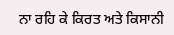ਨਾ ਰਹਿ ਕੇ ਕਿਰਤ ਅਤੇ ਕਿਸਾਨੀ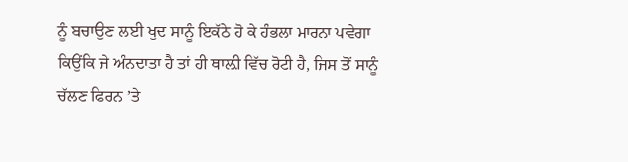ਨੂੰ ਬਚਾਉਣ ਲਈ ਖੁਦ ਸਾਨੂੰ ਇਕੱਠੇ ਹੋ ਕੇ ਹੰਭਲਾ ਮਾਰਨਾ ਪਵੇਗਾ ਕਿਉਂਕਿ ਜੇ ਅੰਨਦਾਤਾ ਹੈ ਤਾਂ ਹੀ ਥਾਲ਼ੀ ਵਿੱਚ ਰੋਟੀ ਹੈ, ਜਿਸ ਤੋਂ ਸਾਨੂੰ ਚੱਲਣ ਫਿਰਨ ’ਤੇ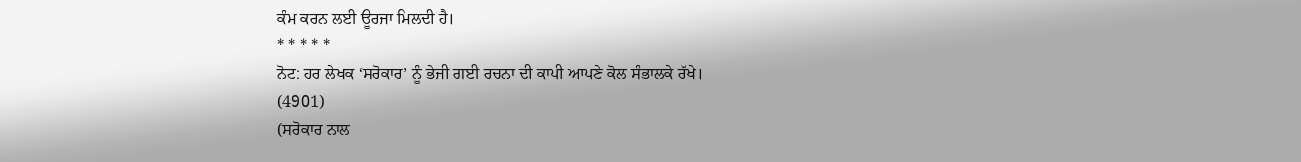ਕੰਮ ਕਰਨ ਲਈ ਊਰਜਾ ਮਿਲਦੀ ਹੈ।
* * * * *
ਨੋਟ: ਹਰ ਲੇਖਕ ‘ਸਰੋਕਾਰ’ ਨੂੰ ਭੇਜੀ ਗਈ ਰਚਨਾ ਦੀ ਕਾਪੀ ਆਪਣੇ ਕੋਲ ਸੰਭਾਲਕੇ ਰੱਖੇ।
(4901)
(ਸਰੋਕਾਰ ਨਾਲ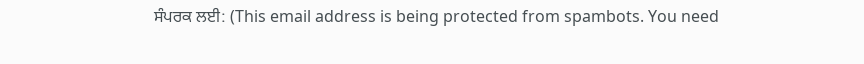ਸੰਪਰਕ ਲਈ: (This email address is being protected from spambots. You need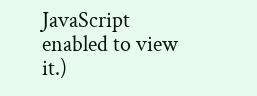JavaScript enabled to view it.)